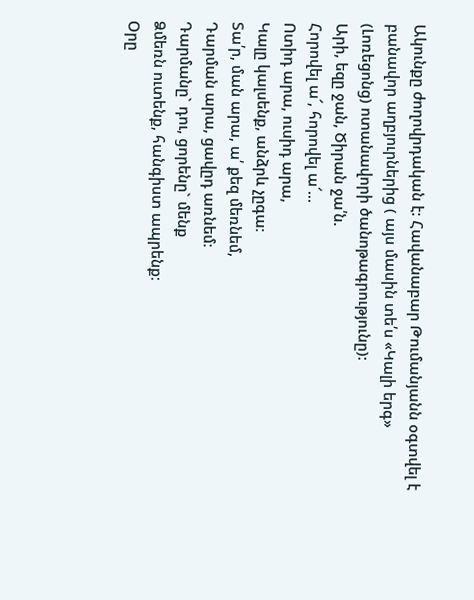Ակունքը ժողովրդական է: Հավանաբար Թումանյանն օգտվել է բանավոր աղբյուրներից ( այս մասին տե՛ս «Կալի երգ» (Լոռեցոնց) ոտանավորի ծանոթագրությունը):
Արի, եզը ջան, Ծիրան ջա՛ն.
Հորովել ա՜, հորովել ա՜...
Ոտիդ արա, ուսիդ արա,
Կալը կալսենք, անձրև չըգա։
Տա՛ր, ման արա, ա՛ քեզ մեռնեմ,
Դարման արա, ցավըդ առնեմ։
Դարմանը` դու, ցորենը` մենք
Ձմեռն ուտենք, հանգիստ ապրենք։
Օրը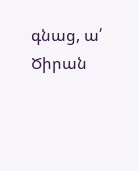գնաց, ա՛ Ծիրան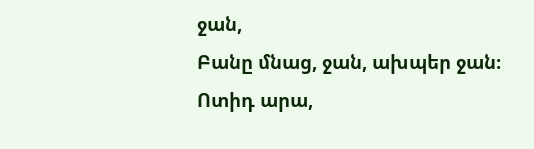ջան,
Բանը մնաց, ջան, ախպեր ջան։
Ոտիդ արա,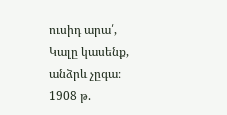ուսիդ արա՛,
Կալը կասենք, անձրև չըգա։
1908 թ.